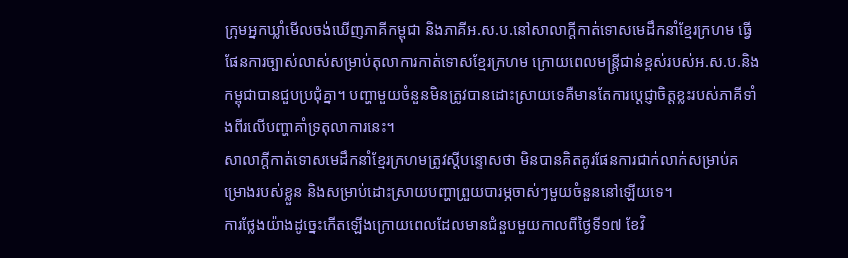ក្រុមអ្នកឃ្លាំមើលចង់ឃើញភាគីកម្ពុជា និងភាគីអ.ស.ប.នៅសាលាក្តីកាត់ទោសមេដឹកនាំខ្មែរក្រហម ធ្វើផែនការច្បាស់លាស់សម្រាប់តុលាការកាត់ទោសខ្មែរក្រហម ក្រោយពេលមន្ត្រីជាន់ខ្ពស់របស់អ.ស.ប.និងកម្ពុជាបានជួបប្រជុំគ្នា។ បញ្ហាមួយចំនួនមិនត្រូវបានដោះស្រាយទេគឺមានតែការប្តេជ្ញាចិត្តខ្លះរបស់ភាគីទាំងពីរលើបញ្ហាគាំទ្រតុលាការនេះ។
សាលាក្តីកាត់ទោសមេដឹកនាំខ្មែរក្រហមត្រូវស្តីបន្ទោសថា មិនបានគិតគូរផែនការជាក់លាក់សម្រាប់គម្រោងរបស់ខ្លួន និងសម្រាប់ដោះស្រាយបញ្ហាព្រួយបារម្ភចាស់ៗមួយចំនួននៅឡើយទេ។
ការថ្លែងយ៉ាងដូច្នេះកើតឡើងក្រោយពេលដែលមានជំនួបមួយកាលពីថ្ងៃទី១៧ ខែវិ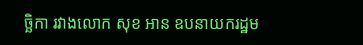ច្ឆិកា រវាងលោក សុខ អាន ឧបនាយករដ្ឋម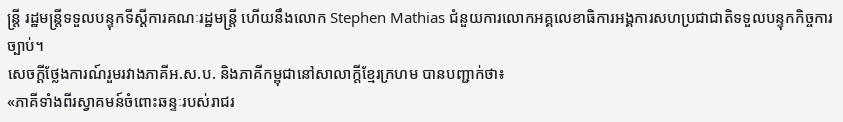ន្រ្តី រដ្ឋមន្រ្តីទទួលបន្ទុកទីស្តីការគណៈរដ្ឋមន្រ្តី ហើយនឹងលោក Stephen Mathias ជំនួយការលោកអគ្គលេខាធិការអង្គការសហប្រជាជាតិទទួលបន្ទុកកិច្ចការច្បាប់។
សេចក្តីថ្លែងការណ៍រួមរវាងភាគីអ.ស.ប. និងភាគីកម្ពុជានៅសាលាក្តីខ្មែរក្រហម បានបញ្ជាក់ថា៖
«ភាគីទាំងពីរស្វាគមន៍ចំពោះឆន្ទៈរបស់រាជរ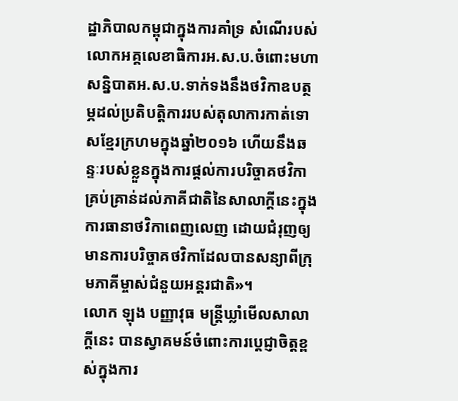ដ្ឋាភិបាលកម្ពុជាក្នុងការគាំទ្រ សំណើរបស់លោកអគ្គលេខាធិការអ.ស.ប.ចំពោះមហាសន្និបាតអ.ស.ប.ទាក់ទងនឹងថវិកាឧបត្ថម្ភដល់ប្រតិបត្តិការរបស់តុលាការកាត់ទោសខ្មែរក្រហមក្នុងឆ្នាំ២០១៦ ហើយនឹងឆន្ទៈរបស់ខ្លួនក្នុងការផ្តល់ការបរិច្ចាគថវិកាគ្រប់គ្រាន់ដល់ភាគីជាតិនៃសាលាក្តីនេះក្នុងការធានាថវិកាពេញលេញ ដោយជំរុញឲ្យមានការបរិច្ចាគថវិកាដែលបានសន្យាពីក្រុមភាគីម្ចាស់ជំនួយអន្តរជាតិ»។
លោក ឡុង បញ្ញាវុធ មន្ត្រីឃ្លាំមើលសាលាក្តីនេះ បានស្វាគមន៍ចំពោះការប្តេជ្ញាចិត្តខ្ពស់ក្នុងការ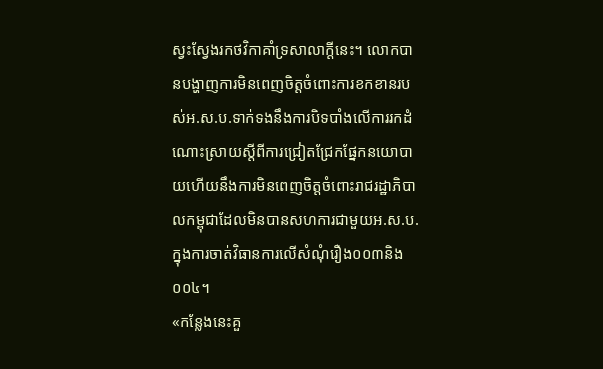ស្វះស្វែងរកថវិកាគាំទ្រសាលាក្តីនេះ។ លោកបានបង្ហាញការមិនពេញចិត្តចំពោះការខកខានរបស់អ.ស.ប.ទាក់ទងនឹងការបិទបាំងលើការរកដំណោះស្រាយស្តីពីការជ្រៀតជ្រែកផ្នែកនយោបាយហើយនឹងការមិនពេញចិត្តចំពោះរាជរដ្ឋាភិបាលកម្ពុជាដែលមិនបានសហការជាមួយអ.ស.ប. ក្នុងការចាត់វិធានការលើសំណុំរឿង០០៣និង០០៤។
«កន្លែងនេះគួ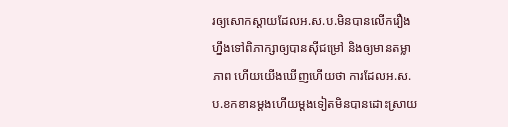រឲ្យសោកស្តាយដែលអ.ស.ប.មិនបានលើករឿងហ្នឹងទៅពិភាក្សាឲ្យបានស៊ីជម្រៅ និងឲ្យមានតម្លាភាព ហើយយើងឃើញហើយថា ការដែលអ.ស.ប.ខកខានម្តងហើយម្តងទៀតមិនបានដោះស្រាយ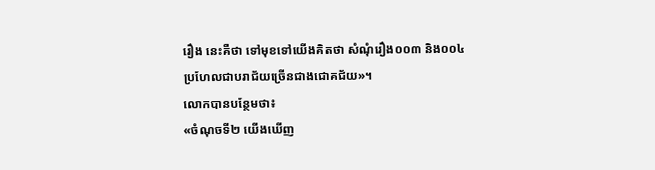រឿង នេះគឺថា ទៅមុខទៅយើងគិតថា សំណុំរឿង០០៣ និង០០៤ប្រហែលជាបរាជ័យច្រើនជាងជោគជ័យ»។
លោកបានបន្ថែមថា៖
«ចំណុចទី២ យើងឃើញ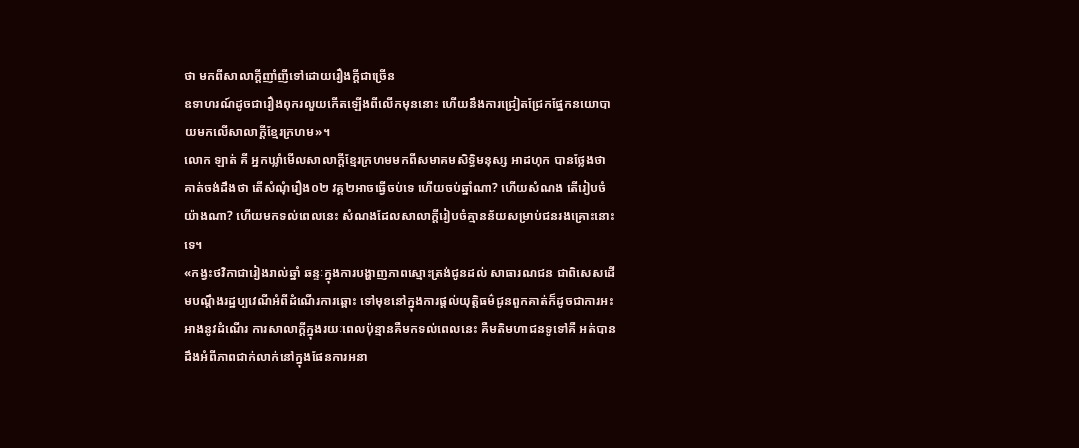ថា មកពីសាលាក្តីញាំញីទៅដោយរឿងក្តីជាច្រើន
ឧទាហរណ៍ដូចជារឿងពុករលួយកើតឡើងពីលើកមុននោះ ហើយនឹងការជ្រៀតជ្រែកផ្នែកនយោបាយមកលើសាលាក្តីខ្មែរក្រហម»។
លោក ឡាត់ គី អ្នកឃ្លាំមើលសាលាក្តីខ្មែរក្រហមមកពីសមាគមសិទ្ធិមនុស្ស អាដហុក បានថ្លែងថា គាត់ចង់ដឹងថា តើសំណុំរឿង០២ វគ្គ២អាចធ្វើចប់ទេ ហើយចប់ឆ្នាំណា? ហើយសំណង តើរៀបចំយ៉ាងណា? ហើយមកទល់ពេលនេះ សំណងដែលសាលាក្តីរៀបចំគ្មានន័យសម្រាប់ជនរងគ្រោះនោះទេ។
«កង្វះថវិកាជារៀងរាល់ឆ្នាំ ឆន្ទៈក្នុងការបង្ហាញភាពស្មោះត្រង់ជូនដល់ សាធារណជន ជាពិសេសដើមបណ្តឹងរដ្ឋប្បវេណីអំពីដំណើរការឆ្ពោះ ទៅមុខនៅក្នុងការផ្តល់យុត្តិធម៌ជូនពួកគាត់ក៏ដូចជាការអះអាងនូវដំណើរ ការសាលាក្តីក្នុងរយៈពេលប៉ុន្មានគឺមកទល់ពេលនេះ គឺមតិមហាជនទូទៅគឺ អត់បានដឹងអំពីភាពជាក់លាក់នៅក្នុងផែនការអនា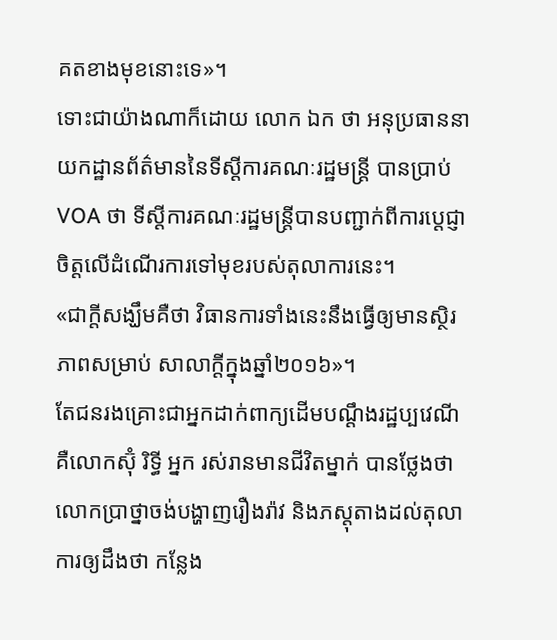គតខាងមុខនោះទេ»។
ទោះជាយ៉ាងណាក៏ដោយ លោក ឯក ថា អនុប្រធាននាយកដ្ឋានព័ត៌មាននៃទីស្តីការគណៈរដ្ឋមន្ត្រី បានប្រាប់ VOA ថា ទីស្តីការគណៈរដ្ឋមន្ត្រីបានបញ្ជាក់ពីការប្តេជ្ញាចិត្តលើដំណើរការទៅមុខរបស់តុលាការនេះ។
«ជាក្តីសង្ឃឹមគឺថា វិធានការទាំងនេះនឹងធ្វើឲ្យមានស្ថិរភាពសម្រាប់ សាលាក្តីក្នុងឆ្នាំ២០១៦»។
តែជនរងគ្រោះជាអ្នកដាក់ពាក្យដើមបណ្តឹងរដ្ឋប្បវេណីគឺលោកស៊ុំ រិទ្ធី អ្នក រស់រានមានជីវិតម្នាក់ បានថ្លែងថា លោកប្រាថ្នាចង់បង្ហាញរឿងរ៉ាវ និងភស្តុតាងដល់តុលាការឲ្យដឹងថា កន្លែង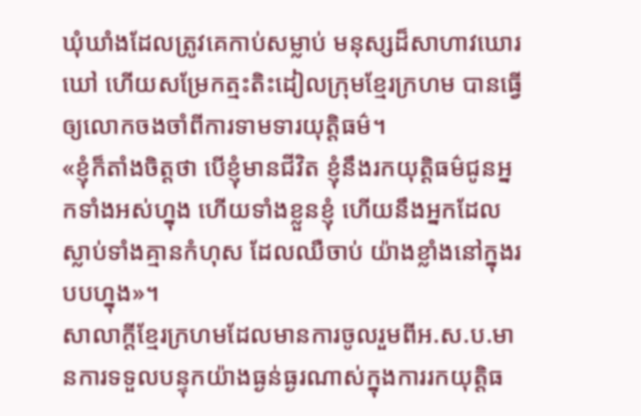ឃុំឃាំងដែលត្រូវគេកាប់សម្លាប់ មនុស្សដ៏សាហាវឃោរឃៅ ហើយសម្រែកត្មះតិះដៀលក្រុមខ្មែរក្រហម បានធ្វើឲ្យលោកចងចាំពីការទាមទារយុត្តិធម៌។
«ខ្ញុំក៏តាំងចិត្តថា បើខ្ញុំមានជីវិត ខ្ញុំនឹងរកយុត្តិធម៌ជូនអ្នកទាំងអស់ហ្នុង ហើយទាំងខ្លួនខ្ញុំ ហើយនឹងអ្នកដែលស្លាប់ទាំងគ្មានកំហុស ដែលឈឺចាប់ យ៉ាងខ្លាំងនៅក្នុងរបបហ្នុង»។
សាលាក្តីខ្មែរក្រហមដែលមានការចូលរួមពីអ.ស.ប.មានការទទួលបន្ទុកយ៉ាងធ្ងន់ធ្ងរណាស់ក្នុងការរកយុត្តិធ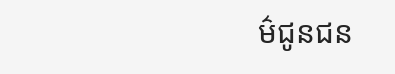ម៌ជូនជន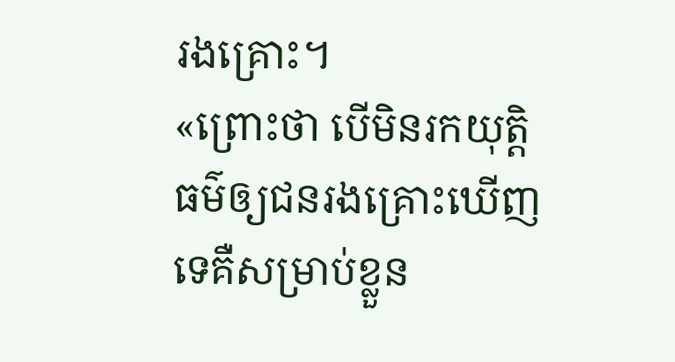រងគ្រោះ។
«ព្រោះថា បើមិនរកយុត្តិធម៌ឲ្យជនរងគ្រោះឃើញទេគឺសម្រាប់ខ្លួន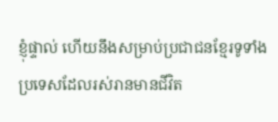ខ្ញុំផ្ទាល់ ហើយនឹងសម្រាប់ប្រជាជនខ្មែរទូទាំងប្រទេសដែលរស់រានមានជីវិត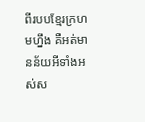ពីរបបខ្មែរក្រហមហ្នឹង គឺអត់មានន័យអីទាំងអស់ស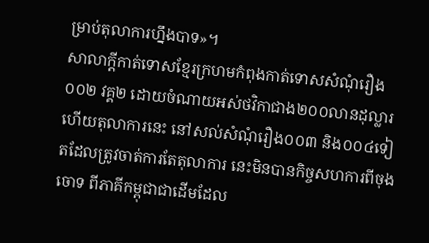ម្រាប់តុលាការហ្នឹងបាទ»។
សាលាក្តីកាត់ទោសខ្មែរក្រហមកំពុងកាត់ទោសសំណុំរឿង០០២ វគ្គ២ ដោយចំណាយអស់ថវិកាជាង២០០លានដុល្លារ ហើយតុលាការនេះ នៅសល់សំណុំរឿង០០៣ និង០០៤ទៀតដែលត្រូវចាត់ការតែតុលាការ នេះមិនបានកិច្ចសហការពីចុងចោទ ពីភាគីកម្ពុជាជាដើមដែល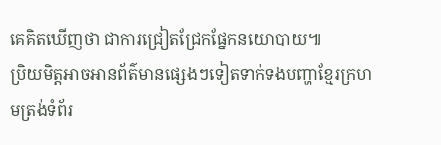គេគិតឃើញថា ជាការជ្រៀតជ្រែកផ្នែកនយោបាយ៕
ប្រិយមិត្តអាចអានព័ត៌មានផ្សេងៗទៀតទាក់ទងបញ្ហាខ្មែរក្រហមត្រង់ទំព័រ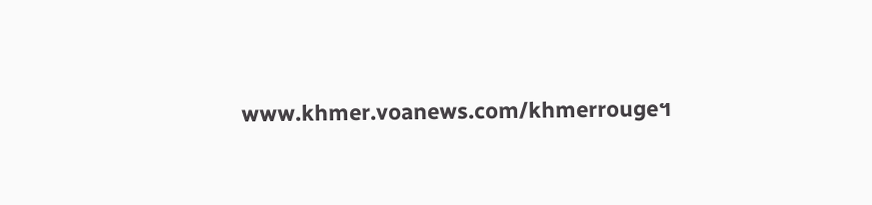www.khmer.voanews.com/khmerrouge។